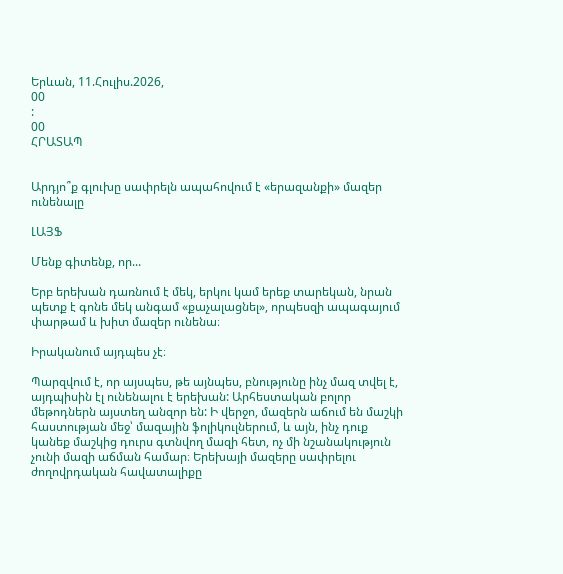Երևան, 11.Հուլիս.2026,
00
:
00
ՀՐԱՏԱՊ


Արդյո՞ք գլուխը սափրելն ապահովում է «երազանքի» մազեր ունենալը

ԼԱՅՖ

Մենք գիտենք, որ...

Երբ երեխան դառնում է մեկ, երկու կամ երեք տարեկան, նրան պետք է գոնե մեկ անգամ «քաչալացնել», որպեսզի ապագայում փարթամ և խիտ մազեր ունենա։

Իրականում այդպես չէ։

Պարզվում է, որ այսպես, թե այնպես, բնությունը ինչ մազ տվել է, այդպիսին էլ ունենալու է երեխան: Արհեստական բոլոր մեթոդներն այստեղ անզոր են: Ի վերջո, մազերն աճում են մաշկի հաստության մեջ՝ մազային ֆոլիկուլներում, և այն, ինչ դուք կանեք մաշկից դուրս գտնվող մազի հետ, ոչ մի նշանակություն չունի մազի աճման համար։ Երեխայի մազերը սափրելու ժողովրդական հավատալիքը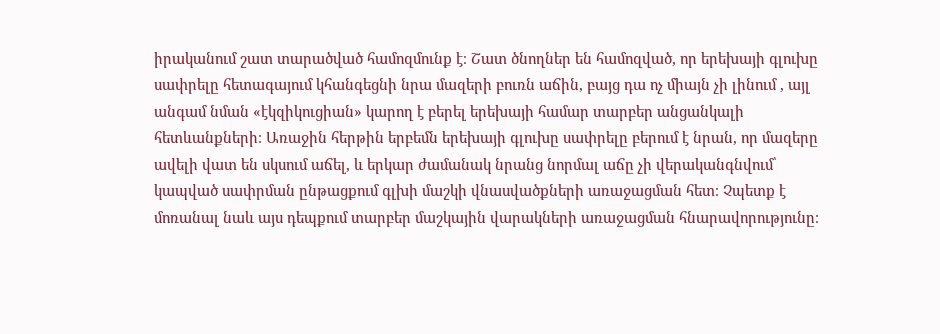իրականում շատ տարածված համոզմունք է։ Շատ ծնողներ են համոզված, որ երեխայի գլուխը սափրելը հետագայում կհանգեցնի նրա մազերի բուռն աճին, բայց դա ոչ միայն չի լինում , այլ անգամ նման «էկզիկուցիան» կարող է բերել երեխայի համար տարբեր անցանկալի հետևանքների։ Առաջին հերթին երբեմն երեխայի գլուխը սափրելը բերում է նրան, որ մազերը ավելի վատ են սկսում աճել, և երկար ժամանակ նրանց նորմալ աճը չի վերականգնվում՝ կապված սափրման ընթացքում գլխի մաշկի վնասվածքների առաջացման հետ։ Չպետք է մոռանալ նաև այս դեպքում տարբեր մաշկային վարակների առաջացման հնարավորությունը։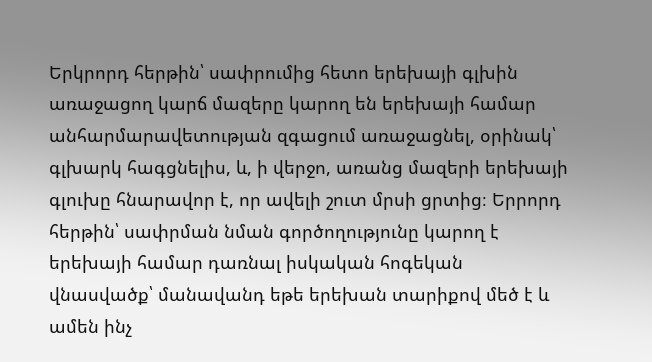Երկրորդ հերթին՝ սափրումից հետո երեխայի գլխին առաջացող կարճ մազերը կարող են երեխայի համար անհարմարավետության զգացում առաջացնել, օրինակ՝ գլխարկ հագցնելիս, և, ի վերջո, առանց մազերի երեխայի գլուխը հնարավոր է, որ ավելի շուտ մրսի ցրտից։ Երրորդ հերթին՝ սափրման նման գործողությունը կարող է երեխայի համար դառնալ իսկական հոգեկան վնասվածք՝ մանավանդ եթե երեխան տարիքով մեծ է և ամեն ինչ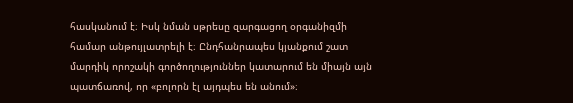հասկանում է։ Իսկ նման սթրեսը զարգացող օրգանիզմի համար անթույլատրելի է։ Ընդհանրապես կյանքում շատ մարդիկ որոշակի գործողություններ կատարում են միայն այն պատճառով, որ «բոլորն էլ այդպես են անում»։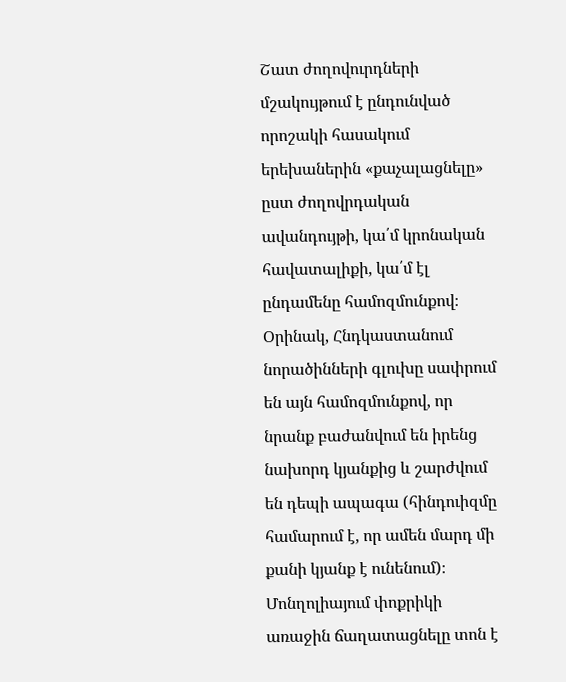Շատ ժողովուրդների մշակույթում է ընդունված որոշակի հասակում երեխաներին «քաչալացնելը» ըստ ժողովրդական ավանդույթի, կա՛մ կրոնական հավատալիքի, կա՛մ էլ ընդամենը համոզմունքով։ Օրինակ, Հնդկաստանում նորածինների գլուխը սափրում են այն համոզմունքով, որ նրանք բաժանվում են իրենց նախորդ կյանքից և շարժվում են դեպի ապագա (հինդուիզմը համարում է, որ ամեն մարդ մի քանի կյանք է ունենում)։ Մոնղոլիայում փոքրիկի առաջին ճաղատացնելը տոն է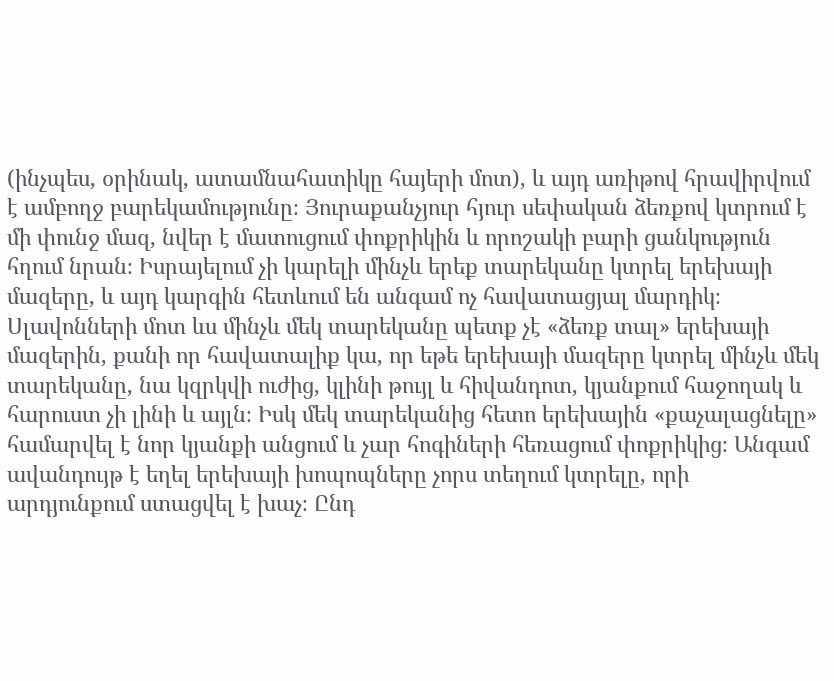(ինչպես, օրինակ, ատամնահատիկը հայերի մոտ), և այդ առիթով հրավիրվում է ամբողջ բարեկամությունը։ Յուրաքանչյուր հյուր սեփական ձեռքով կտրում է մի փունջ մազ, նվեր է մատուցում փոքրիկին և որոշակի բարի ցանկություն հղում նրան։ Իսրայելում չի կարելի մինչև երեք տարեկանը կտրել երեխայի մազերը, և այդ կարգին հետևում են անգամ ոչ հավատացյալ մարդիկ։ Սլավոնների մոտ ևս մինչև մեկ տարեկանը պետք չէ «ձեռք տալ» երեխայի մազերին, քանի որ հավատալիք կա, որ եթե երեխայի մազերը կտրել մինչև մեկ տարեկանը, նա կզրկվի ուժից, կլինի թույլ և հիվանդոտ, կյանքում հաջողակ և հարուստ չի լինի և այլն։ Իսկ մեկ տարեկանից հետո երեխային «քաչալացնելը» համարվել է նոր կյանքի անցում և չար հոգիների հեռացում փոքրիկից։ Անգամ ավանդույթ է եղել երեխայի խոպոպները չորս տեղում կտրելը, որի արդյունքում ստացվել է խաչ։ Ընդ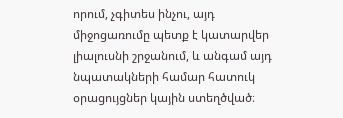որում, չգիտես ինչու, այդ միջոցառումը պետք է կատարվեր լիալուսնի շրջանում, և անգամ այդ նպատակների համար հատուկ օրացույցներ կային ստեղծված։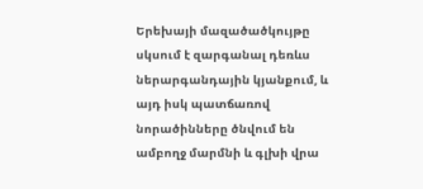Երեխայի մազածածկույթը սկսում է զարգանալ դեռևս ներարգանդային կյանքում, և այդ իսկ պատճառով նորածինները ծնվում են ամբողջ մարմնի և գլխի վրա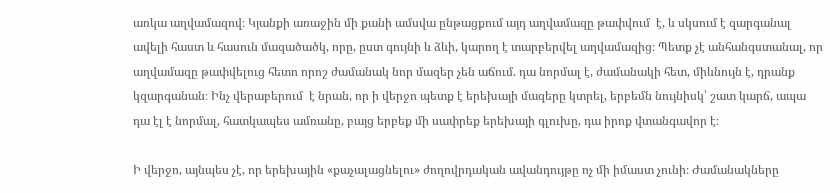առկա աղվամազով։ Կյանքի առաջին մի քանի ամսվա ընթացքում այդ աղվամազը թափվում  է, և սկսում է զարգանալ ավելի հաստ և հասուն մազածածկ, որը, ըստ գույնի և ձևի, կարող է տարբերվել աղվամազից։ Պետք չէ անհանգստանալ, որ աղվամազը թափվելուց հետո որոշ ժամանակ նոր մազեր չեն աճում. դա նորմալ է, ժամանակի հետ, միևնույն է, դրանք կզարգանան։ Ինչ վերաբերում  է նրան, որ ի վերջո պետք է երեխայի մազերը կտրել, երբեմն նույնիսկ՝ շատ կարճ, ապա դա էլ է նորմալ, հատկապես ամռանը, բայց երբեք մի սափրեք երեխայի գլուխը, դա իրոք վտանգավոր է։

Ի վերջո, այնպես չէ, որ երեխային «քաչալացնելու» ժողովրդական ավանդույթը ոչ մի իմաստ չունի։ Ժամանակները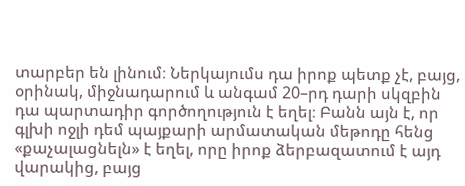տարբեր են լինում։ Ներկայումս դա իրոք պետք չէ, բայց, օրինակ, միջնադարում և անգամ 20–րդ դարի սկզբին դա պարտադիր գործողություն է եղել։ Բանն այն է, որ գլխի ոջլի դեմ պայքարի արմատական մեթոդը հենց «քաչալացնելն» է եղել, որը իրոք ձերբազատում է այդ վարակից, բայց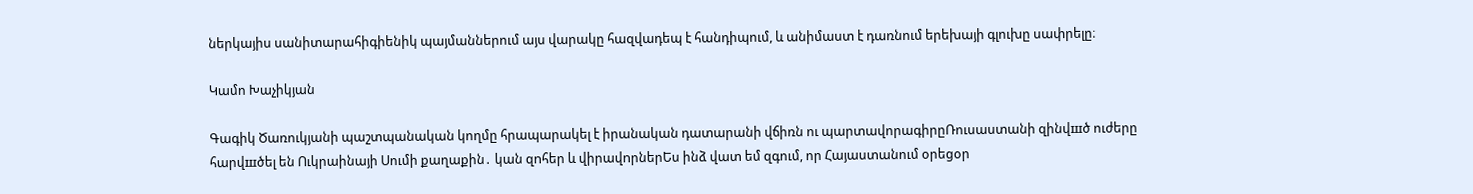ներկայիս սանիտարահիգիենիկ պայմաններում այս վարակը հազվադեպ է հանդիպում, և անիմաստ է դառնում երեխայի գլուխը սափրելը։

Կամո Խաչիկյան

Գագիկ Ծառուկյանի պաշտպանական կողմը հրապարակել է իրանական դատարանի վճիռն ու պարտավորագիրըՌուսաստանի զինվшծ ուժերը հարվшծել են Ուկրաինայի Սումի քաղաքին․ կան զnհեր և վիրավnրներԵս ինձ վատ եմ զգում, որ Հայաստանում օրեցօր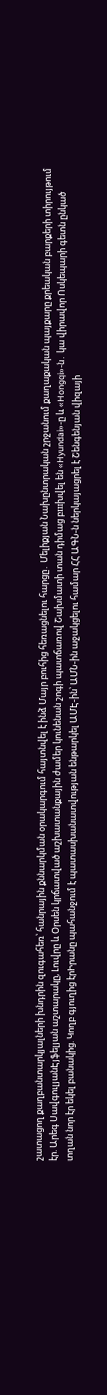շատացող քաղբանտարկյալների խնդրին զուգահեռ՝ հանրային քննարկման օրակարգում հայտնվել է ինձ Մայր բուհից հեռացնելու հարցը․ Մելիքյան Նախընտրական շրջանում քաղաքական պայքարը քրեական բարքերի տիրույթում էր. Արեգ ՍավգուլյանԷյֆելյան աշտարակը, Լուվրը և Օրսեն կրճատված աշխատանքային ժամեր կունենան շոգի պատճառով Շախմատի տան դիմաց բшխվել են «Hyundai»-ը և «Hongqi»-ն․ կա վիրավոր Ոսկեպարի գետն ընկած տղան նոր էր եկել բանակից. Կողբ գյուղից էրԻրանը պահանջում է պատասխանատվության ենթարկել ԱՄԷ-ին՝ ԱՄՆ-ին աջակցելու համար ՀՀ ԱԳՆ-ն ներկայացրել է Շենգենյան վիզայի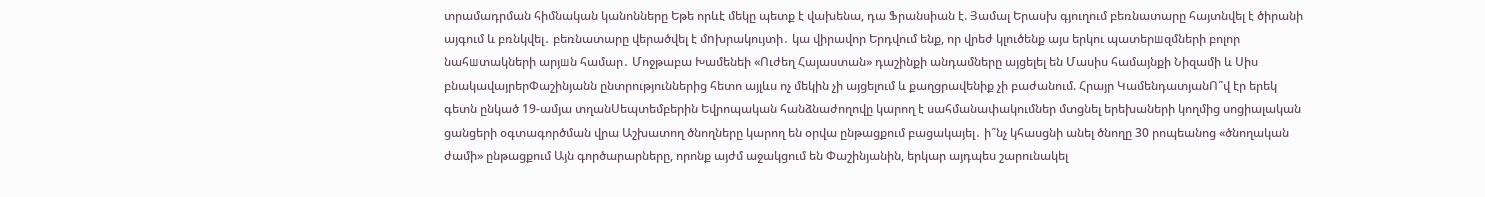տրամադրման հիմնական կանոնները Եթե որևէ մեկը պետք է վախենա, դա Ֆրանսիան է. Յամալ Երասխ գյուղում բեռնատարը հայտնվել է ծիրանի այգում և բռնկվել․ բեռնատարը վերածվել է մnխրակույտի․ կա վիրավոր Երդվում ենք, որ վրեժ կլուծենք այս երկու պատերшզմների բոլոր նահшտակների արյшն համար․ Մոջթաբա Խամենեի «Ուժեղ Հայաստան» դաշինքի անդամները այցելել են Մասիս համայնքի Նիզամի և Սիս բնակավայրերՓաշինյանն ընտրություններից հետո այլևս ոչ մեկին չի այցելում և քաղցրավենիք չի բաժանում. Հրայր ԿամենդատյանՈ՞վ էր երեկ գետն ընկած 19-ամյա տղանՍեպտեմբերին Եվրոպական հանձնաժողովը կարող է սահմանափակումներ մտցնել երեխաների կողմից սոցիալական ցանցերի օգտագործման վրա Աշխատող ծնողները կարող են օրվա ընթացքում բացակայել․ ի՞նչ կհասցնի անել ծնողը 30 րոպեանոց «ծնողական ժամի» ընթացքում Այն գործարարները, որոնք այժմ աջակցում են Փաշինյանին, երկար այդպես շարունակել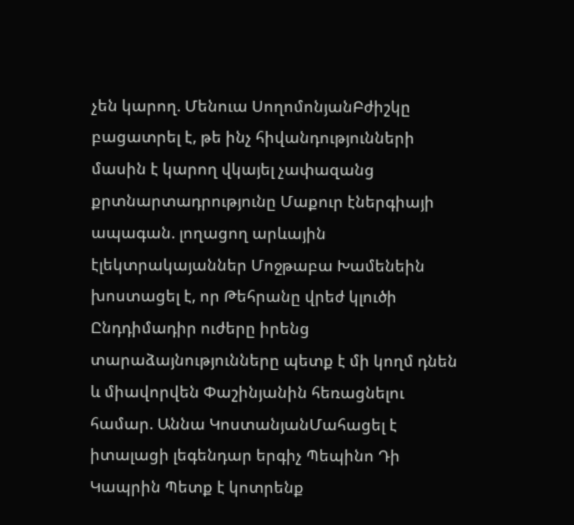չեն կարող. Մենուա ՍողոմոնյանԲժիշկը բացատրել է, թե ինչ հիվանդությունների մասին է կարող վկայել չափազանց քրտնարտադրությունը Մաքուր էներգիայի ապագան. լողացող արևային էլեկտրակայաններ Մոջթաբա Խամենեին խոստացել է, որ Թեհրանը վրեժ կլուծի Ընդդիմադիր ուժերը իրենց տարաձայնությունները պետք է մի կողմ դնեն և միավորվեն Փաշինյանին հեռացնելու համար. Աննա ԿոստանյանՄահացել է իտալացի լեգենդար երգիչ Պեպինո Դի Կապրին Պետք է կոտրենք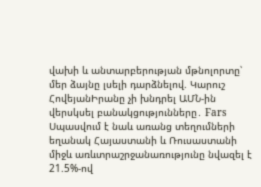վախի և անտարբերության մթնոլորտը՝ մեր ձայնը լսելի դարձնելով. Կարուշ ՀովեյանԻրանը չի խնդրել ԱՄՆ-ին վերսկսել բանակցությունները․ Fars Սպասվում է նաև առանց տեղումների եղանակ Հայաստանի և Ռուսաստանի միջև առևտրաշրջանառությունը նվազել է 21.5%-ով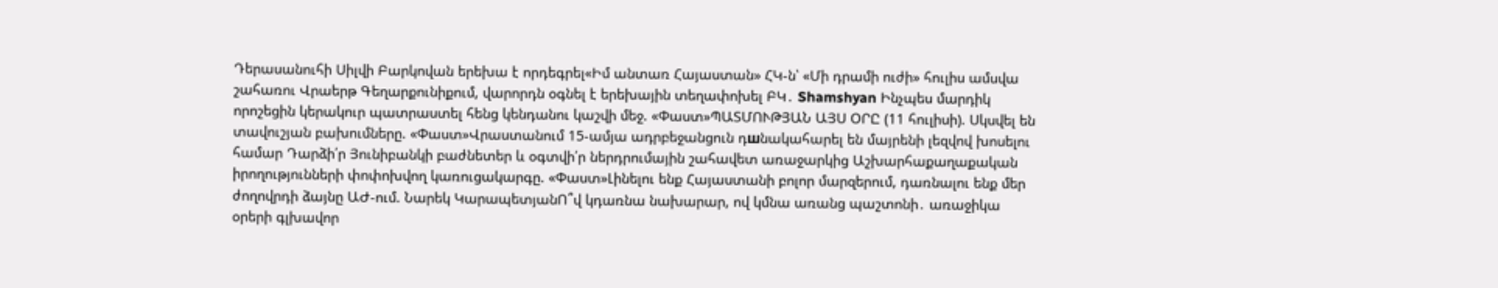Դերասանուհի Սիլվի Բարկովան երեխա է որդեգրել«Իմ անտառ Հայաստան» ՀԿ-ն՝ «Մի դրամի ուժի» հուլիս ամսվա շահառու Վրաերթ Գեղարքունիքում, վարորդն օգնել է երեխային տեղափոխել ԲԿ․ Shamshyan Ինչպես մարդիկ որոշեցին կերակուր պատրաստել հենց կենդանու կաշվի մեջ. «Փաստ»ՊԱՏՄՈՒԹՅԱՆ ԱՅՍ ՕՐԸ (11 հուլիսի). Սկսվել են տավուշյան բախումները. «Փաստ»Վրաստանում 15-ամյա ադրբեջանցուն դшնակահարել են մայրենի լեզվով խոսելու համար Դարձի՛ր Յունիբանկի բաժնետեր և օգտվի՛ր ներդրումային շահավետ առաջարկից Աշխարհաքաղաքական իրողությունների փոփոխվող կառուցակարգը. «Փաստ»Լինելու ենք Հայաստանի բոլոր մարզերում, դառնալու ենք մեր ժողովրդի ձայնը ԱԺ-ում. Նարեկ ԿարապետյանՈ՞վ կդառնա նախարար, ով կմնա առանց պաշտոնի․ առաջիկա օրերի գլխավոր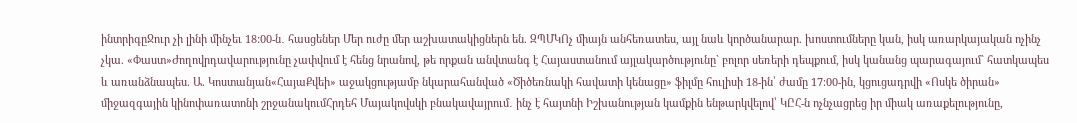ինտրիգըՋուր չի լինի մինչեւ 18:00-ն․ հասցեներ Մեր ուժը մեր աշխատակիցներն են. ԶՊՄԿՈչ միայն անհեռատես, այլ նաև կործանարար. խոստումները կան, իսկ առարկայական ոչինչ չկա. «Փաստ»Ժողովրդավարությունը չափվում է հենց նրանով, թե որքան անվտանգ է Հայաստանում այլակարծությունը` բոլոր սեռերի դեպքում, իսկ կանանց պարագայում` հատկապես և առանձնապես. Ա. Կոստանյան«ՀայաՔվեի» աջակցությամբ նկարահանված «Ծիծեռնակի հավատի կենացը» ֆիլմը հուլիսի 18-ին՝ ժամը 17։00-ին, կցուցադրվի «Ոսկե ծիրան» միջազգային կինոփառատոնի շրջանակումՀրդեհ Մայակովսկի բնակավայրում․ ինչ է հայտնի Իշխանության կամքին ենթարկվելով՝ ԿԸՀ-ն ոչնչացրեց իր միակ առաքելությունը,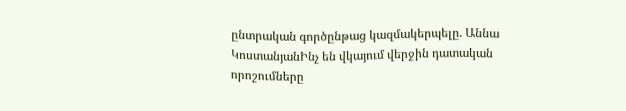ընտրական գործընթաց կազմակերպելը. Աննա ԿոստանյանԻնչ են վկայում վերջին դատական որոշումները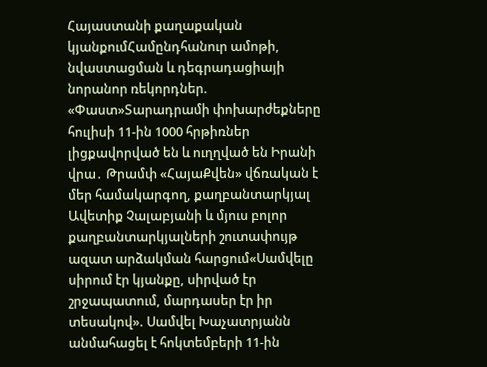Հայաստանի քաղաքական կյանքումՀամընդհանուր ամոթի, նվաստացման և դեգրադացիայի նորանոր ռեկորդներ. «Փաստ»Տարադրամի փոխարժեքները հուլիսի 11-ին 1000 հրթիռներ լիցքավորված են և ուղղված են Իրանի վրա․ Թրամփ «ՀայաՔվեն» վճռական է մեր համակարգող, քաղբանտարկյալ Ավետիք Չալաբյանի և մյուս բոլոր քաղբանտարկյալների շուտափույթ ազատ արձակման հարցում«Սամվելը սիրում էր կյանքը, սիրված էր շրջապատում, մարդասեր էր իր տեսակով». Սամվել Խաչատրյանն անմահացել է հոկտեմբերի 11-ին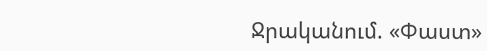Ջրականում. «Փաստ»